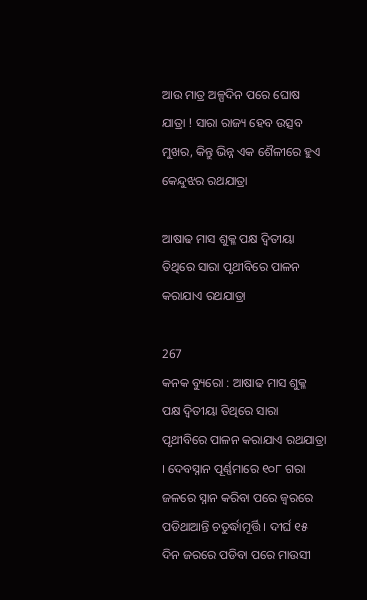ଆଉ ମାତ୍ର ଅଳ୍ପଦିନ ପରେ ଘୋଷ ଯାତ୍ରା ! ସାରା ରାଜ୍ୟ ହେବ ଉତ୍ସବ ମୁଖର, କିନ୍ତୁ ଭିନ୍ନ ଏକ ଶୈଳୀରେ ହୁଏ କେନ୍ଦୁଝର ରଥଯାତ୍ରା

ଆଷାଢ ମାସ ଶୁକ୍ଳ ପକ୍ଷ ଦ୍ୱିତୀୟା ତିଥିରେ ସାରା ପୃଥୀବିରେ ପାଳନ କରାଯାଏ ରଥଯାତ୍ରା

267
କନକ ବ୍ୟୁରୋ : ଆଷାଢ ମାସ ଶୁକ୍ଳ ପକ୍ଷ ଦ୍ୱିତୀୟା ତିଥିରେ ସାରା ପୃଥୀବିରେ ପାଳନ କରାଯାଏ ରଥଯାତ୍ରା । ଦେବସ୍ନାନ ପୂର୍ଣ୍ଣମାରେ ୧୦୮ ଗରା ଜଳରେ ସ୍ନାନ କରିବା ପରେ ଜ୍ୱରରେ ପଡିଥାଆନ୍ତି ଚତୁର୍ଦ୍ଧାମୂର୍ତ୍ତି । ଦୀର୍ଘ ୧୫ ଦିନ ଜରରେ ପଡିବା ପରେ ମାଉସୀ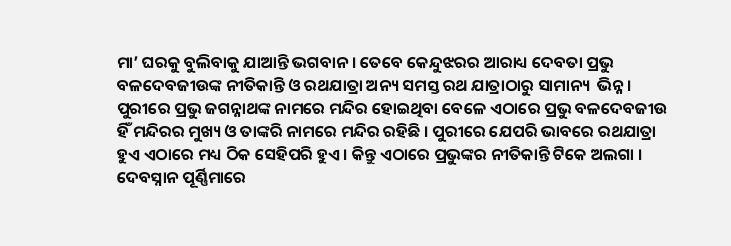ମା’ ଘରକୁ ବୁଲିବାକୁ ଯାଆନ୍ତି ଭଗବାନ । ତେବେ କେନ୍ଦୁଝରର ଆରାଧ୍ୟ ଦେବତା ପ୍ରଭୁ ବଳଦେବଜୀଉଙ୍କ ନୀତିକାନ୍ତି ଓ ରଥଯାତ୍ରା ଅନ୍ୟ ସମସ୍ତ ରଥ ଯାତ୍ରାଠାରୁ ସାମାନ୍ୟ  ଭିନ୍ନ ।
ପୁରୀରେ ପ୍ରଭୁ ଜଗନ୍ନାଥଙ୍କ ନାମରେ ମନ୍ଦିର ହୋଇଥିବା ବେଳେ ଏଠାରେ ପ୍ରଭୁ ବଳଦେବଜୀଉ ହିଁ ମନ୍ଦିରର ମୁଖ୍ୟ ଓ ତାଙ୍କରି ନାମରେ ମନ୍ଦିର ରହିଛି । ପୁରୀରେ ଯେପରି ଭାବରେ ରଥଯାତ୍ରା ହୁଏ ଏଠାରେ ମଧ୍ୟ ଠିକ ସେହିପରି ହୁଏ । କିନ୍ତୁ ଏଠାରେ ପ୍ରଭୁଙ୍କର ନୀତିକାନ୍ତି ଟିକେ ଅଲଗା । ଦେବସ୍ନାନ ପୂର୍ଣ୍ଣିମାରେ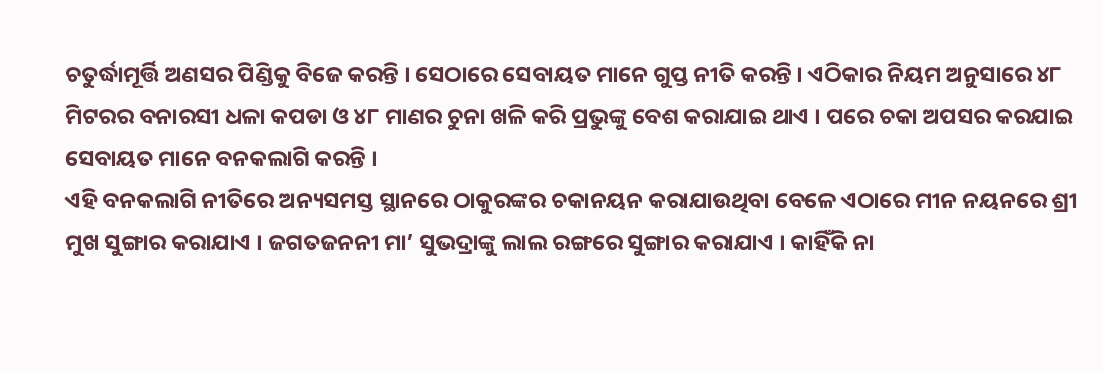ଚତୁର୍ଦ୍ଧାମୂର୍ତ୍ତି ଅଣସର ପିଣ୍ଡିକୁ ବିଜେ କରନ୍ତି । ସେଠାରେ ସେବାୟତ ମାନେ ଗୁପ୍ତ ନୀତି କରନ୍ତି । ଏଠିକାର ନିୟମ ଅନୁସାରେ ୪୮ ମିଟରର ବନାରସୀ ଧଳା କପଡା ଓ ୪୮ ମାଣର ଚୁନା ଖଳି କରି ପ୍ରଭୁଙ୍କୁ ବେଶ କରାଯାଇ ଥାଏ । ପରେ ଚକା ଅପସର କରଯାଇ ସେବାୟତ ମାନେ ବନକଲାଗି କରନ୍ତି ।
ଏହି ବନକଲାଗି ନୀତିରେ ଅନ୍ୟସମସ୍ତ ସ୍ଥାନରେ ଠାକୁରଙ୍କର ଚକାନୟନ କରାଯାଉଥିବା ବେଳେ ଏଠାରେ ମୀନ ନୟନରେ ଶ୍ରୀ ମୁଖ ସୁଙ୍ଗାର କରାଯାଏ । ଜଗତଜନନୀ ମା’ ସୁଭଦ୍ରାଙ୍କୁ ଲାଲ ରଙ୍ଗରେ ସୁଙ୍ଗାର କରାଯାଏ । କାହିଁକି ନା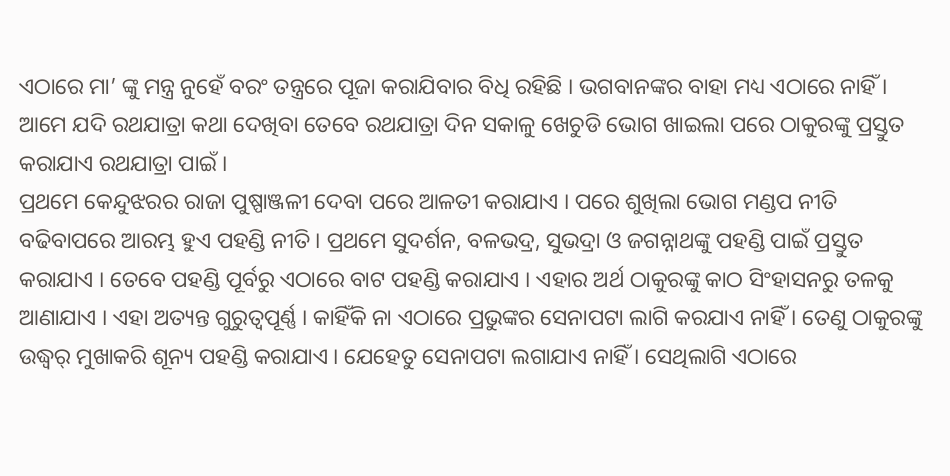ଏଠାରେ ମା’ ଙ୍କୁ ମନ୍ତ୍ର ନୁହେଁ ବରଂ ତନ୍ତ୍ରରେ ପୂଜା କରାଯିବାର ବିଧି ରହିଛି । ଭଗବାନଙ୍କର ବାହା ମଧ୍ୟ ଏଠାରେ ନାହିଁ । ଆମେ ଯଦି ରଥଯାତ୍ରା କଥା ଦେଖିବା ତେବେ ରଥଯାତ୍ରା ଦିନ ସକାଳୁ ଖେଚୁଡି ଭୋଗ ଖାଇଲା ପରେ ଠାକୁରଙ୍କୁ ପ୍ରସ୍ତୁତ କରାଯାଏ ରଥଯାତ୍ରା ପାଇଁ ।
ପ୍ରଥମେ କେନ୍ଦୁଝରର ରାଜା ପୁଷ୍ପାଞ୍ଜଳୀ ଦେବା ପରେ ଆଳତୀ କରାଯାଏ । ପରେ ଶୁଖିଲା ଭୋଗ ମଣ୍ଡପ ନୀତି ବଢିବାପରେ ଆରମ୍ଭ ହୁଏ ପହଣ୍ଡି ନୀତି । ପ୍ରଥମେ ସୁଦର୍ଶନ, ବଳଭଦ୍ର, ସୁଭଦ୍ରା ଓ ଜଗନ୍ନାଥଙ୍କୁ ପହଣ୍ଡି ପାଇଁ ପ୍ରସ୍ତୁତ କରାଯାଏ । ତେବେ ପହଣ୍ଡି ପୂର୍ବରୁ ଏଠାରେ ବାଟ ପହଣ୍ଡି କରାଯାଏ । ଏହାର ଅର୍ଥ ଠାକୁରଙ୍କୁ କାଠ ସିଂହାସନରୁ ତଳକୁ ଆଣାଯାଏ । ଏହା ଅତ୍ୟନ୍ତ ଗୁରୁତ୍ୱପୂର୍ଣ୍ଣ । କାହିଁକି ନା ଏଠାରେ ପ୍ରଭୁଙ୍କର ସେନାପଟା ଲାଗି କରଯାଏ ନାହିଁ । ତେଣୁ ଠାକୁରଙ୍କୁ ଉଦ୍ଧ୍ୱର୍ ମୁଖାକରି ଶୂନ୍ୟ ପହଣ୍ଡି କରାଯାଏ । ଯେହେତୁ ସେନାପଟା ଲଗାଯାଏ ନାହିଁ । ସେଥିଲାଗି ଏଠାରେ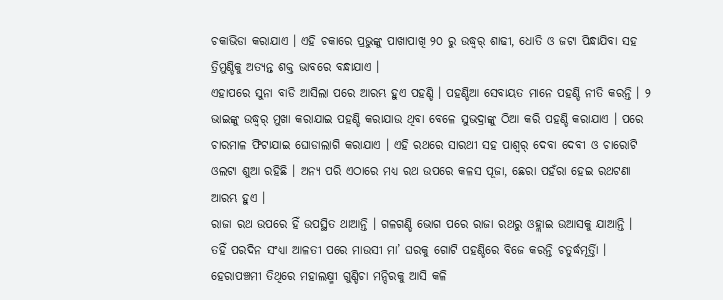ଚକାଭିଡା କରାଯାଏ । ଏହି ଚକାରେ ପ୍ରଭୁଙ୍କୁ ପାଖାପାଖି ୨୦ ରୁ ଉଦ୍ଧ୍ୱର୍ ଶାଢୀ, ଧୋତି ଓ ଜଟା ପିନ୍ଧାଯିବା ସହ ତ୍ରିମୁଣ୍ଡିକୁ ଅତ୍ୟନ୍ତ ଶକ୍ତ ଭାବରେ ବନ୍ଧାଯାଏ ।
ଏହାପରେ ସୁନା ବାଡି ଆସିଲା ପରେ ଆରମ୍ଭ ହୁଏ ପହଣ୍ଡି । ପହଣ୍ଡିଆ ସେବାୟତ ମାନେ ପହଣ୍ଡି ନୀତି କରନ୍ତି । ୨ ଭାଇଙ୍କୁ ଉଦ୍ଧ୍ୱର୍ ମୁଖା କରାଯାଇ ପହଣ୍ଡି କରାଯାଉ ଥିବା ବେଳେ ସୁଭଦ୍ରାଙ୍କୁ ଠିଆ କରି ପହଣ୍ଡି କରାଯାଏ । ପରେ ଚାରମାଳ ଫିଟାଯାଇ ଘୋଡାଲାଗି କରାଯାଏ । ଏହି ରଥରେ ସାରଥୀ ସହ ପାଶ୍ୱର୍ ଦେବା ଦେବୀ ଓ ଚାରୋଟି ଓଲଟା ଶୁଆ ରହିଛି । ଅନ୍ୟ ପରି ଏଠାରେ ମଧ୍ୟ ରଥ ଉପରେ କଳସ ପୂଜା, ଛେରା ପହଁରା ହେଇ ରଥଟଣା ଆରମ୍ଭ ହୁଏ ।
ରାଜା ରଥ ଉପରେ ହିଁ ଉପସ୍ଥିତ ଥାଆନ୍ତି । ଗଳଗଣ୍ଡି ଭୋଗ ପରେ ରାଜା ରଥରୁ ଓହ୍ଲାଇ ଉଆସକୁ ଯାଆନ୍ତି । ତହିଁ ପରଦିନ ସଂଧ୍ୟା ଆଳତୀ ପରେ ମାଉସୀ ମା’ ଘରକୁ ଗୋଟି ପହଣ୍ଡିରେ ବିଜେ କରନ୍ତି ଚତୁର୍ଦ୍ଧମୂର୍ତ୍ତିା । ହେରାପଞ୍ଚମୀ ତିଥିରେ ମହାଲକ୍ଷ୍ମୀ ଗୁଣ୍ଡିଚା ମନ୍ଦିରକୁ ଆସି କଳି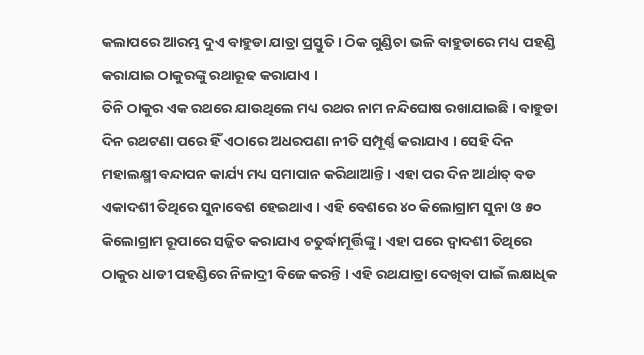କଲାପରେ ଆରମ୍ଭ ଦୁଏ ବାହୁଡା ଯାତ୍ରା ପ୍ରସ୍ତୁତି । ଠିକ ଗୁଣ୍ଡିଚା ଭଳି ବାହୁଡାରେ ମଧ୍ୟ ପହଣ୍ଡି କରାଯାଇ ଠାକୁରଙ୍କୁ ରଥାରୂଢ କରାଯାଏ ।
ତିନି ଠାକୁର ଏକ ରଥରେ ଯାଉଥିଲେ ମଧ୍ୟ ରଥର ନାମ ନନ୍ଦିଘୋଷ ରଖାଯାଇଛି । ବାହୁଡା ଦିନ ରଥଟଣା ପରେ ହିଁ ଏଠାରେ ଅଧରପଣା ନୀତି ସମ୍ପୂର୍ଣ୍ଣ କରାଯାଏ । ସେହି ଦିନ ମହାଲକ୍ଷ୍ମୀ ବନ୍ଦାପନ କାର୍ଯ୍ୟ ମଧ୍ୟ ସମାପାନ କରିଥାଆନ୍ତି । ଏହା ପର ଦିନ ଆର୍ଥାତ୍ ବଡ ଏକାଦଶୀ ତିଥିରେ ସୁନାବେଶ ହେଇଥାଏ । ଏହି ବେଶରେ ୪୦ କିଲୋଗ୍ରାମ ସୁନା ଓ ୫୦ କିଲୋଗ୍ରାମ ରୂପାରେ ସଜ୍ଜିତ କରାଯାଏ ଚତୁର୍ଦ୍ଧାମୂର୍ତ୍ତିଙ୍କୁ । ଏହା ପରେ ଦ୍ୱାଦଶୀ ତିଥିରେ ଠାକୁର ଧାଡୀ ପହଣ୍ଡିରେ ନିଳାଦ୍ରୀ ବିଜେ କରନ୍ତି । ଏହି ରଥଯାତ୍ରା ଦେଖିବା ପାଇଁ ଲକ୍ଷାଧିକ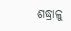ଶଦ୍ଧ୍ରାଳୁ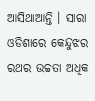ଆସିଥାଆନ୍ତି । ସାରା ଓଡିଶାରେ କେନ୍ଦୁଝର ରଥର ଉଚ୍ଚତା ଅଧିକ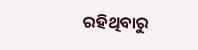ରହିଥିବାରୁ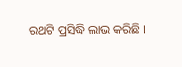ରଥଟି ପ୍ରସିଦ୍ଧି ଲାଭ କରିଛି ।